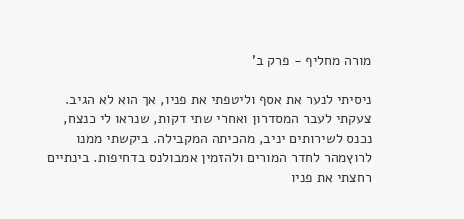מורה מחליף - פרק ב'

ניסיתי לנער את אסף וליטפתי את פניו, אך הוא לא הגיב. צעקתי לעבר המסדרון ואחרי שתי דקות, שנראו לי כנצח, נכנס לשירותים יניב, מהכיתה המקבילה. ביקשתי ממנו לרוץמהר לחדר המורים ולהזמין אמבולנס בדחיפות. בינתיים רחצתי את פניו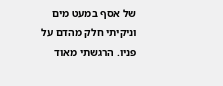של אסף במעט מים וניקיתי חלק מהדם על פניו. הרגשתי מאוד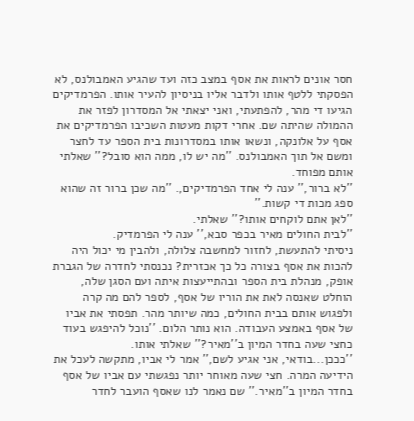חסר אונים לראות את אסף במצב כזה ועד שהגיע האמבולנס, לא הפסקתי ללטף אותו ולדבר אליו בניסיון להעיר אותו. הפרמדיקים הגיעו די מהר, להפתעתי, ואני יצאתי אל המסדרון לפזר את ההמולה שהיתה שם. אחרי דקות מעטות השכיבו הפרמדיקים את אסף על אלונקה, ונשאו אותו במסדרונות בית הספר עד לחצר ומשם אל תוך האמבולנס. ''מה יש לו, ממה הוא סובל?'' שאלתי אותם מפוחד.
''לא ברור,'' ענה לי אחד הפרמדיקים,. ''מה שכן ברור זה שהוא ספג מכות די קשות.''
''לאן אתם לוקחים אותו?'' שאלתי.
''לבית החולים מאיר בכפר סבא,'' ענה לי הפרמדיק.
ניסיתי להתעשת, לחזור למחשבה צלולה, ולהבין מי יכול היה להכות את אסף בצורה כל כך אכזרית? נכנסתי לחדרה של הגברת אופק, מנהלת בית הספר ובהתייעצות איתה ועם הסגן שלה, הוחלט שאנסה לאת את הוריו של אסף, לספר להם מה קרה ולפגוש אותם בבית החולים, כמה שיותר מהר. תפסתי את אביו של אסף באמצע העבודה. הוא נותר הלום. ''נוכל להיפגש בעוד כחצי שעה בחדר המיון ב''מאיר?'' שאלתי אותו.
''כככן...בודאי, אני אגיע לשם,'' אמר לי אביו, מתקשה לעכל את
הידיעה המרה. חצי שעה מאוחר יותר נפגשתי עם אביו של אסף בחדר המיון ב''מאיר.'' שם נאמר לנו שאסף הועבר לחדר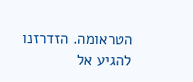הטראומה. הזדרזנו להגיע אל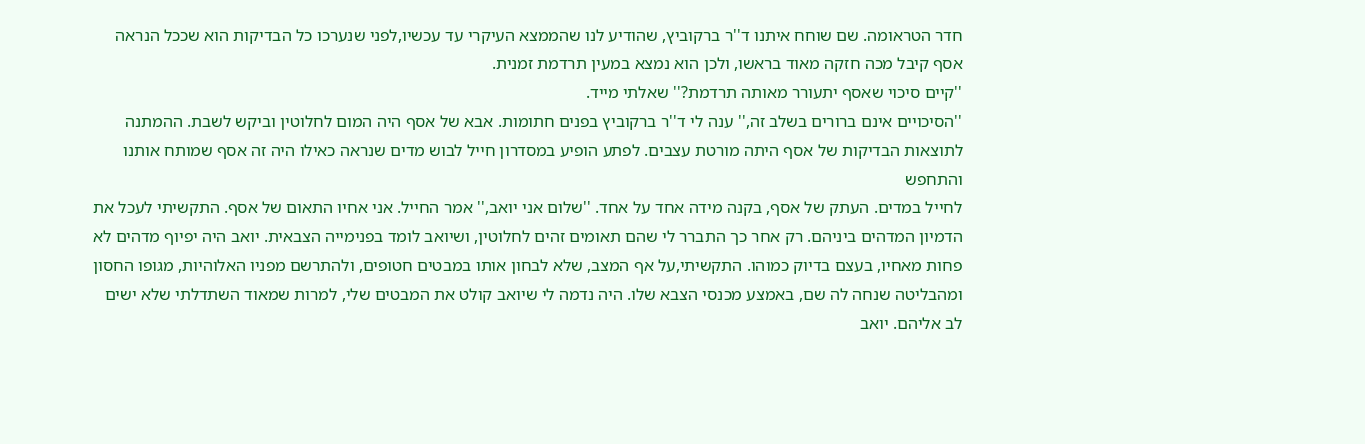חדר הטראומה. שם שוחח איתנו ד''ר ברקוביץ, שהודיע לנו שהממצא העיקרי עד עכשיו,לפני שנערכו כל הבדיקות הוא שככל הנראה אסף קיבל מכה חזקה מאוד בראשו, ולכן הוא נמצא במעין תרדמת זמנית.
''קיים סיכוי שאסף יתעורר מאותה תרדמת?'' שאלתי מייד.
''הסיכויים אינם ברורים בשלב זה,'' ענה לי ד''ר ברקוביץ בפנים חתומות. אבא של אסף היה המום לחלוטין וביקש לשבת. ההמתנה לתוצאות הבדיקות של אסף היתה מורטת עצבים. לפתע הופיע במסדרון חייל לבוש מדים שנראה כאילו היה זה אסף שמותח אותנו והתחפש
לחייל במדים. העתק של אסף, בקנה מידה אחד על אחד. ''שלום אני יואב,'' אמר החייל. אני אחיו התאום של אסף. התקשיתי לעכל את הדמיון המדהים ביניהם. רק אחר כך התברר לי שהם תאומים זהים לחלוטין, ושיואב לומד בפנימייה הצבאית. יואב היה יפיוף מדהים לא פחות מאחיו, בעצם בדיוק כמוהו. התקשיתי,על אף המצב, שלא לבחון אותו במבטים חטופים, ולהתרשם מפניו האלוהיות, מגופו החסון ומהבליטה שנחה לה שם, באמצע מכנסי הצבא שלו. היה נדמה לי שיואב קולט את המבטים שלי, למרות שמאוד השתדלתי שלא ישים
לב אליהם. יואב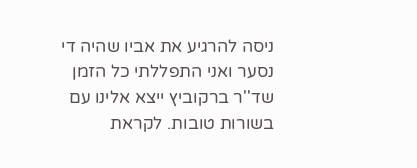ניסה להרגיע את אביו שהיה די נסער ואני התפללתי כל הזמן שד''ר ברקוביץ ייצא אלינו עם בשורות טובות. לקראת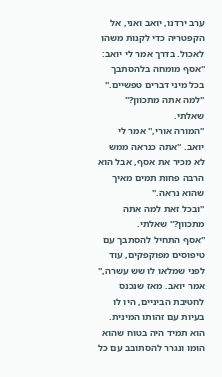ערב ירדנו, יואב ואני, אל הקפטריה כדי לקנות משהו לאכול. בדרך אמר לי יואב: ''אסף מומחה בלהסתבך
בכל מיני דברים טפשיים.''
''למה אתה מתכוון?'' שאלתי.
''המורה אורי,'' אמר לי יואב. ''אתה כנראה ממש לא מכיר את אסף, אבל הוא הרבה פחות תמים מאיך שהוא נראה.''
''ובכל זאת למה אתה מתכוון?'' שאלתי.
''אסף התחיל להסתבך עם טיפוסים מפוקפקים, עוד לפני שמלאו לו שש עשרה,'' אמר יואב. מאז שנכנס לחטיבת הביניים, היו לו בעיות עם זהותו המינית. הוא תמיד היה בטוח שהוא הומו ונגרר להסתובב עם כל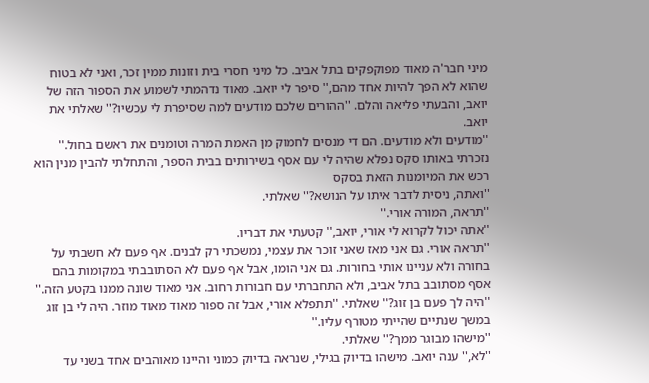מיני חבר'ה מאוד מפוקפקים בתל אביב. כל מיני חסרי בית וזונות ממין זכר, ואני לא בטוח שהוא לא הפך להיות אחד מהם,'' סיפר לי יואב. מאוד נדהמתי לשמוע את הספור הזה של יואב, והבעתי פליאה והלם. ''ההורים שלכם מודעים למה שסיפרת לי עכשיו?'' שאלתי את יואב.
''מודעים ולא מודעים. הם די מנסים לחמוק מן האמת המרה וטומנים את ראשם בחול.'' נזכרתי באותו סקס נפלא שהיה לי עם אסף בשירותים בבית הספר, והתחלתי להבין מנין הוא רכש את המיומנות הזאת בסקס
''ואתה, ניסית לדבר איתו על הנושא?'' שאלתי.
''תראה, המורה אורי.''
''אתה יכול לקרוא לי אורי, יואב,'' קטעתי את דבריו.
''תראה אורי. גם אני מאז שאני זוכר את עצמי, נמשכתי רק לבנים. אף פעם לא חשבתי על בחורה ולא עניינו אותי בחורות. גם אני הומו, אבל אף פעם לא הסתובבתי במקומות בהם אסף מסתובב בתל אביב, ולא התחברתי עם חבורות רחוב. אני מאוד שונה ממנו בקטע הזה.''
''היה לך פעם בן זוג?'' שאלתי. ''תתפלא אורי, אבל זה ספור מאוד מאוד מוזר. היה לי בן זוג במשך שנתיים שהייתי מטורף עליו.''
''מישהו מבוגר ממך?'' שאלתי.
''לא,'' ענה יואב. מישהו בדיוק בגילי, שנראה בדיוק כמוני והיינו מאוהבים אחד בשני עד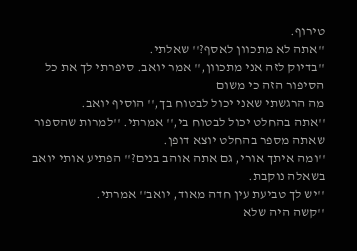טירוף.
''אתה לא מתכוון לאסף?'' שאלתי.
''בדיוק לזה אני מתכוון,'' אמר יואב. סיפרתי לך את כל הסיפור הזה כי משום
מה הרגשתי שאני יכול לבטוח בך,'' הוסיף יואב.
''אתה בהחלט יכול לבטוח בי,'' אמרתי. ''למרות שהספור שאתה מספר בהחלט יוצא דופן.
''ומה איתך אורי, גם אתה אוהב בנים?'' הפתיע אותי יואב בשאלה נוקבת.
''יש לך טביעת עין חדה מאוד, יואב'' אמרתי.
''קשה היה שלא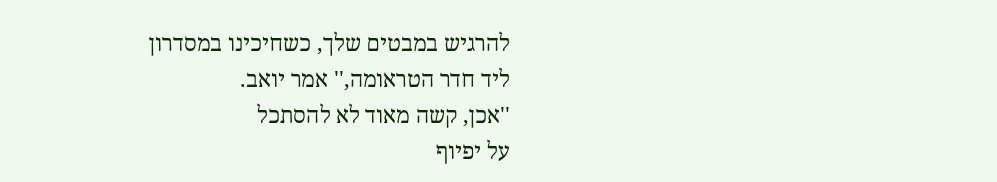להרגיש במבטים שלך, כשחיכינו במסדרון
ליד חדר הטראומה,'' אמר יואב.
''אכן, קשה מאוד לא להסתכל
על יפיוף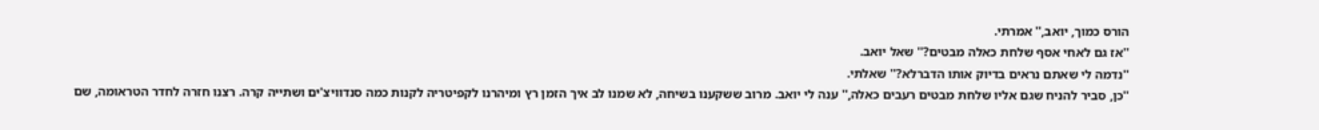הורס כמוך, יואב,'' אמרתי.
''אז גם לאחי אסף שלחת כאלה מבטים?'' שאל יואב.
''נדמה לי שאתם נראים בדיוק אותו הדברלא?'' שאלתי.
''כן, סביר להניח שגם אליו שלחת מבטים רעבים כאלה,'' ענה לי יואב. מרוב ששקענו בשיחה, לא שמנו לב איך הזמן רץ ומיהרנו לקפיטריה לקנות כמה סנדוויצ'ים ושתייה קרה. רצנו חזרה לחדר הטראומה, שם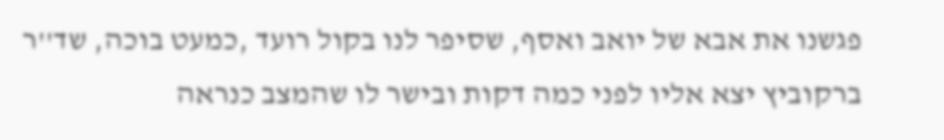פגשנו את אבא של יואב ואסף, שסיפר לנו בקול רועד ,כמעט בוכה, שד''ר ברקוביץ יצא אליו לפני כמה דקות ובישר לו שהמצב כנראה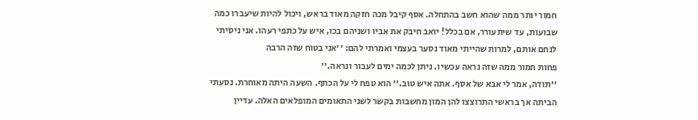חמור יותר ממה שהוא חשב בהתחלה. אסף קיבל מכה חזקה מאוד בראש, ויכול להיות שיעברו כמה שבועות, עד שיתעורר, אם בכלל! יואב חיבק את אביו ושניהם בכו, איש על כתפי רעהו. אני ניסיתי לנחם אותם, למרות שהייתי מאוד נסער בעצמי ואמרתי להם: ''אני בטוח שזה הרבה
פחות חמור ממה שזה נראה עכשיו. ניתן לכמה ימים לעבור ונראה.''
''תודה, אמר לי אבא של אסף. אתה איש טוב.'' הוא טפח לי על הכתף. השעה היתה מאוחרת. נסעתי הביתה אך בראשי התרוצצו להן המון מחשבות בקשר לשני התאומים המופלאים האלה. עדיין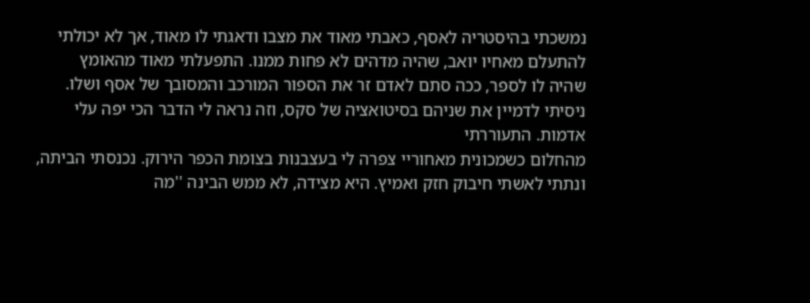נמשכתי בהיסטריה לאסף, כאבתי מאוד את מצבו ודאגתי לו מאוד, אך לא יכולתי להתעלם מאחיו יואב, שהיה מדהים לא פחות ממנו. התפעלתי מאוד מהאומץ
שהיה לו לספר, ככה סתם לאדם זר את הספור המורכב והמסובך של אסף ושלו. ניסיתי לדמיין את שניהם בסיטואציה של סקס, וזה נראה לי הדבר הכי יפה עלי אדמות. התעוררתי
מהחלום כשמכונית מאחוריי צפרה לי בעצבנות בצומת הכפר הירוק. נכנסתי הביתה, ונתתי לאשתי חיבוק חזק ואמיץ. היא מצידה, לא ממש הבינה ''מה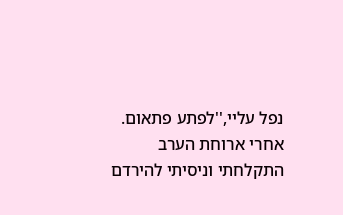נפל עליי,''לפתע פתאום. אחרי ארוחת הערב התקלחתי וניסיתי להירדם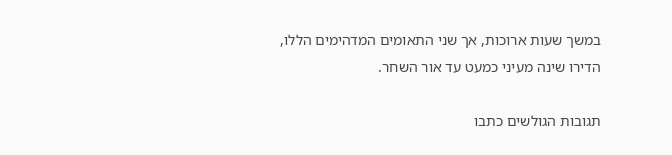במשך שעות ארוכות, אך שני התאומים המדהימים הללו, הדירו שינה מעיני כמעט עד אור השחר.

תגובות הגולשים כתבו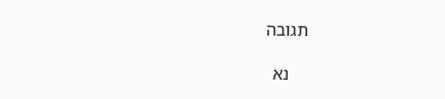תגובה

    נא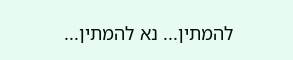להמתין... נא להמתין...